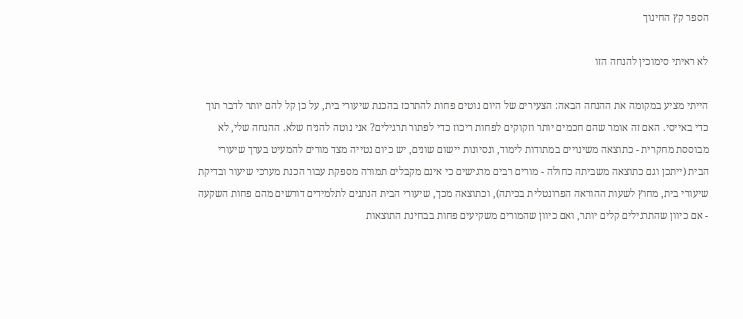הספר קץ החינוך

לא ראיתי סימוכין להנחה הזו

הייתי מציע במקומה את ההנחה הבאה: הצעירים של היום נוטים פחות להתרכז בהכנת שיעורי בית, על כן קל להם יותר לדבר תוך כדי באייסי. האם זה אומר שהם חכמים יותר וזקוקים לפחות ריכוז כדי לפתור תרגילים? אני נוטה להניח שלא. ההנחה שלי, לא מבוססת מחקרית - כתוצאה משינויים במתודות לימוד, ונסיונות יישום שונים, יש כיום נטייה מצד מורים להמעיט בערך שיעורי הבית (ייתכן וגם כתוצאה משביתה כחולה - מורים רבים מרגישים כי אינם מקבלים תמורה מספקת עבור הכנת מערכי שיעור ובדיקת שיעורי בית, מחוץ לשעות ההוראה הפרונטלית בכיתה), וכתוצאה מכך, שיעורי הבית הנתנים לתלמידים דורשים מהם פחות השקעה - אם כיוון שהתרגילים קלים יותר, ואם כיוון שהמורים משקיעים פחות בבחינת התוצאות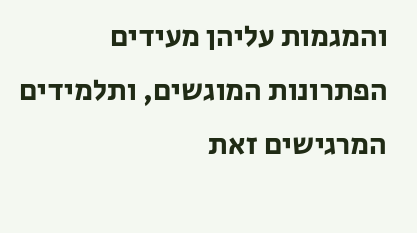והמגמות עליהן מעידים הפתרונות המוגשים, ותלמידים המרגישים זאת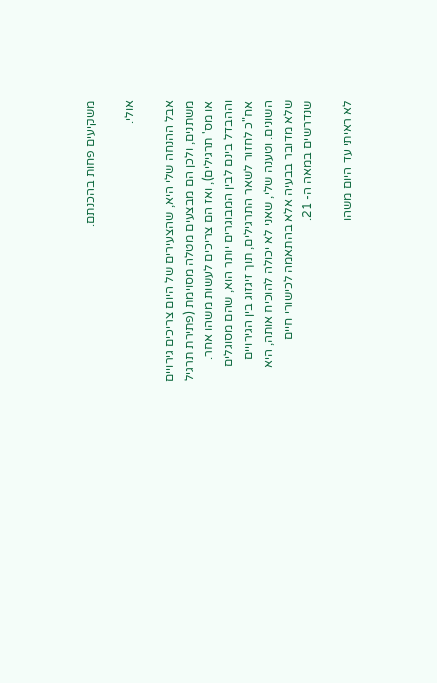משקיעים פחות בהכנתם.

אולי.

אבל ההנחה שלי היא, שהצעירים של היום צריכים גירויים משתנים, ולכן הם מבצעים מטלה מסוימת (פתירת תרגיל או מס' תרגילים), ואז הם צריכים לעשות משהו אחר. וההבדל בינם לבין המבוגרים יותר הוא, שהם מסוגלים אח"כ לחזור לשאר התרגילים, תוך זיגזוג בין הגירויים השונים. וטענה שלי, שאני לא יכולה להוכיח אותה, היא שלא מדובר בבעיה אלא בהתאמה לכישורי חיים שנדרשים במאה ה- 21.

לא ראיתי עד היום משהו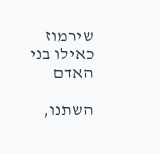שירמוז כאילו בני האדם

השתנו,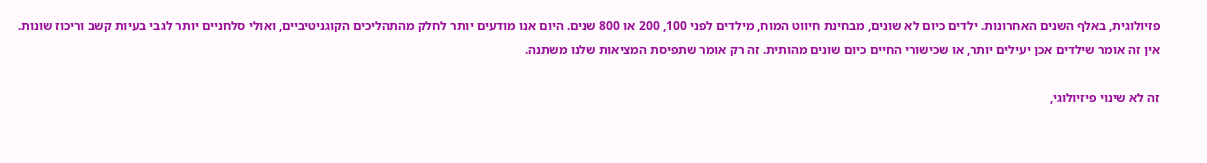פזיולוגית, באלף השנים האחרונות. ילדים כיום לא שונים, מבחינת חיווט המוח, מילדים לפני 100, 200 או 800 שנים. היום אנו מודעים יותר לחלק מהתהליכים הקוגניטיביים, ואולי סלחניים יותר לגבי בעיות קשב וריכוז שונות. אין זה אומר שילדים אכן יעילים יותר, או שכישורי החיים כיום שונים מהותית. זה רק אומר שתפיסת המציאות שלנו משתנה.

זה לא שינוי פיזיולוגי,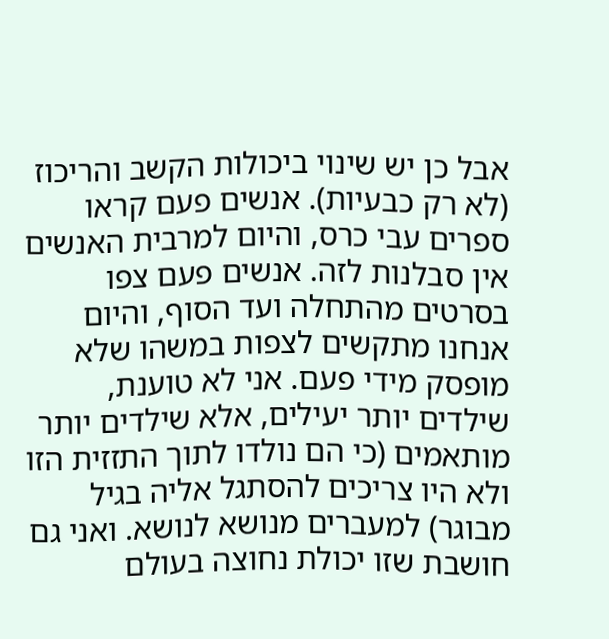אבל כן יש שינוי ביכולות הקשב והריכוז (לא רק כבעיות). אנשים פעם קראו ספרים עבי כרס, והיום למרבית האנשים אין סבלנות לזה. אנשים פעם צפו בסרטים מהתחלה ועד הסוף, והיום אנחנו מתקשים לצפות במשהו שלא מופסק מידי פעם. אני לא טוענת, שילדים יותר יעילים, אלא שילדים יותר מותאמים (כי הם נולדו לתוך התזזית הזו ולא היו צריכים להסתגל אליה בגיל מבוגר) למעברים מנושא לנושא. ואני גם חושבת שזו יכולת נחוצה בעולם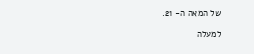של המאה ה- 21.

למעלה